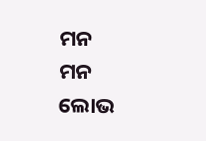ମନ
ମନ
ଲୋଭ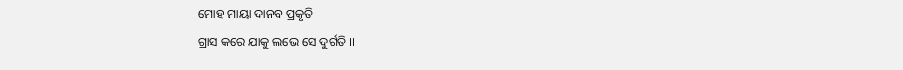ମୋହ ମାୟା ଦାନବ ପ୍ରକୃତି
ଗ୍ରାସ କରେ ଯାକୁ ଲଭେ ସେ ଦୁର୍ଗତି ।।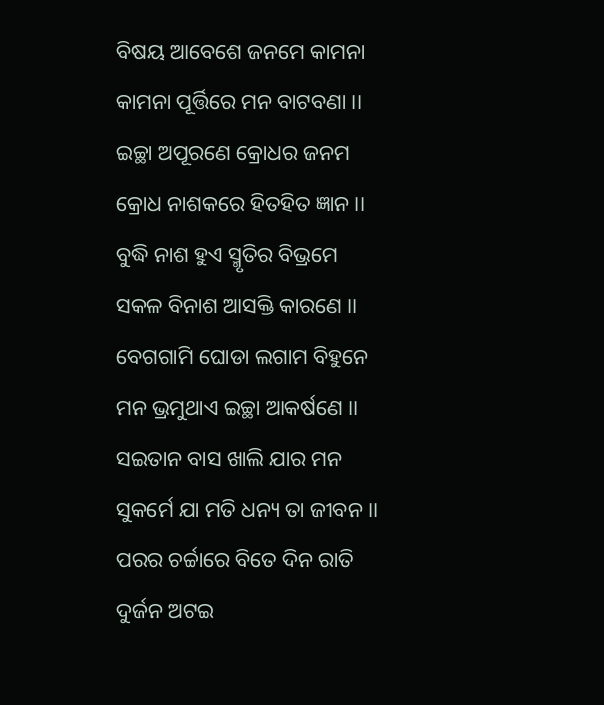ବିଷୟ ଆବେଶେ ଜନମେ କାମନା
କାମନା ପୂର୍ତ୍ତିରେ ମନ ବାଟବଣା ।।
ଇଚ୍ଛା ଅପୂରଣେ କ୍ରୋଧର ଜନମ
କ୍ରୋଧ ନାଶକରେ ହିତହିତ ଜ୍ଞାନ ।।
ବୁଦ୍ଧି ନାଶ ହୁଏ ସ୍ମୃତିର ବିଭ୍ରମେ
ସକଳ ବିନାଶ ଆସକ୍ତି କାରଣେ ।।
ବେଗଗାମି ଘୋଡା ଲଗାମ ବିହୁନେ
ମନ ଭ୍ରମୁଥାଏ ଇଚ୍ଛା ଆକର୍ଷଣେ ।।
ସଇତାନ ବାସ ଖାଲି ଯାର ମନ
ସୁକର୍ମେ ଯା ମତି ଧନ୍ୟ ତା ଜୀବନ ।।
ପରର ଚର୍ଚ୍ଚାରେ ବିତେ ଦିନ ରାତି
ଦୁର୍ଜନ ଅଟଇ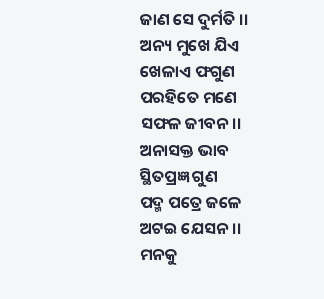ଜାଣ ସେ ଦୁର୍ମତି ।।
ଅନ୍ୟ ମୁଖେ ଯିଏ ଖେଳାଏ ଫଗୁଣ
ପରହିତେ ମଣେ ସଫଳ ଜୀବନ।।
ଅନାସକ୍ତ ଭାବ ସ୍ଥିତପ୍ରଜ୍ଞ ଗୁଣ
ପଦ୍ମ ପତ୍ରେ ଜଳେ ଅଟଇ ଯେସନ ।।
ମନକୁ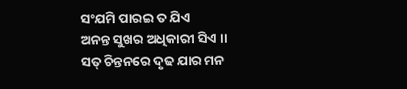ସଂଯମି ପାରଇ ତ ଯିଏ
ଅନନ୍ତ ସୁଖର ଅଧିକାରୀ ସିଏ ।।
ସତ୍ ଚିନ୍ତନରେ ଦୃଢ ଯାର ମନ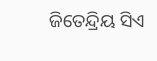ଜିତେନ୍ଦ୍ରିୟ ସିଏ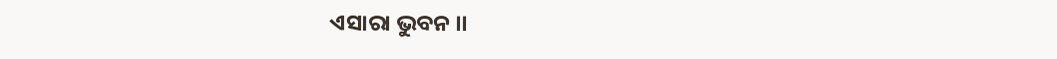ଏସାରା ଭୁବନ ।।